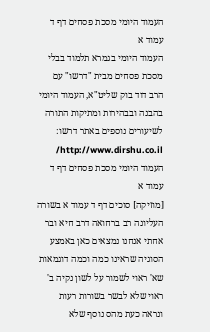העמוד היומי מסכת פסחים דף ד עמוד א
העמוד היומי בגמרא תלמוד בבלי מסכת פסחים מבית "דרשו" עם הרב דוד בוק שליט"א, העמוד היומי בהבנה ובבהירות ומתיקות התורה
לשיעורים נוספים באתר דרשו: http://www.dirshu.co.il/
העמוד היומי מסכת פסחים דף ד עמוד א
[מוזיקה] סוכים דף ד עמוד א בשורה העליונה רב ברחואה דרב חיא ובר אחתי אנחנו נמצאים כאן באמצע הסוגיה שראינו כמה וכמה דוגמאות שא' ראוי לשמור על לשון נקיה ב' ראוי שלא לבשר בשורות רעות ונראה כעת מהס נוסף שלא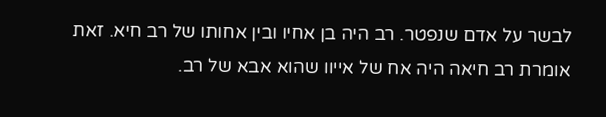לבשר על אדם שנפטר. רב היה בן אחיו ובין אחותו של רב חיא. זאת אומרת רב חיאה היה אח של אייוו שהוא אבא של רב.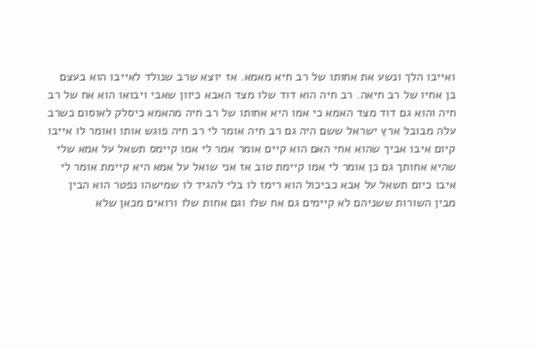ואייבו הלך ונשע את אחותו של רב חיא מאמא. אז יוצא שרב שנולד לאייבו הוא בעצם בן אחיו של רב חיאה. רב חיה הוא דוד שלו מצד האבא כיוון שאבי ויבואו הוא אח של רב חיה והוא גם דוד מצד האמא כי אמו היא אחותו של רב חיה מהאמא כיסלק לאוסום כשרב עלה מבובל ארץ ישראל ששם היה גם רב חיה אומר לי רב חיה פוגש אותו ואומר לו אייבו קיום איבו אביך שהוא אחי האם הוא קיים אומר אמר לי אמו קיימס תשאל על אמא שלי שהיא אחותך גם כן אומר לי אמו קיימת טוב אז אני שואל על אמא היא קיימת אומר לי איבו כיום תשאל על אבא כביכול הוא רימז לו בלי להגיד לו שמישהו נפטר הוא הבין מבין השורות ששניהם לא קיימים גם אח שלו וגם אחות שלו ורואים מכאן שלא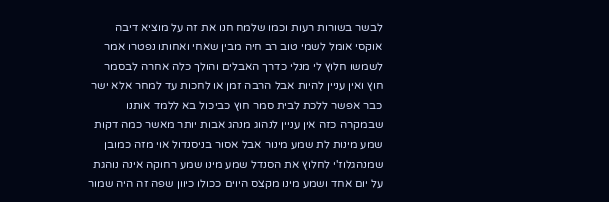לבשר בשורות רעות וכמו שלמח חנו את זה על מוציא דיבה אוקסי אומל לשמי טוב רב חיה מבין שאחי ואחותו נפטרו אמר לשמשו חלוץ לי מנלי כדרך האבלים והולך כלה אחרה לבסמר חוץ ואין עניין להיות אבל הרבה זמן או לחכות עד למחר אלא ישר כבר אפשר ללכת לבית סמר חוץ כביכול בא ללמד אותנו שבמקרה כזה אין עניין לנהוג מנהג אבות יותר מאשר כמה דקות שמע מינות לת שמע מינור אבל אסור בניסנדול אוי מזה כמובן שמנהגלוז'י לחלוץ את הסנדל שמע מינו שמע רחוקה אינה נוהגת על יום אחד ושמע מינו מקצס היוים ככולו כיוון שפה זה היה שמור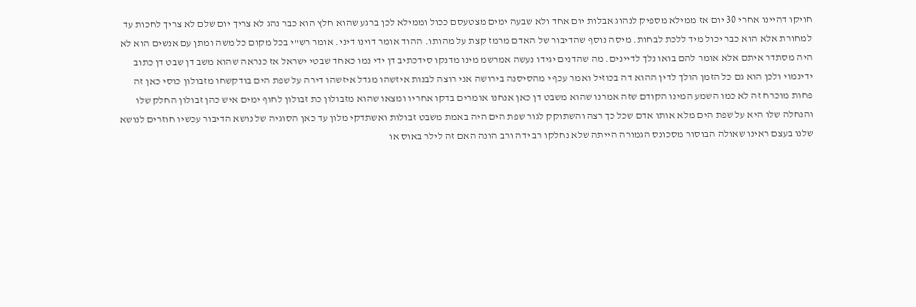חויקו דהיינו אחרי 30 יום אז ממילא מספיק לנהוג אבלות יום אחד ולא שבעה ימים מצטעסם ככול וממילא לכן ברגע שהוא חלץ הוא כבר נהג לא צריך יום שלם לא צריך לחכות עד למחורת אלא הוא כבר יכול מיד ללכת לבחות. מיסה נוסף שהדיבור של האדם מרמז קצת על מהותו. ההוד אומר דוינו דיני. אומר רש"י בכל מקום כל משה ומתן עם אנשים הוא לא היה מסתדר איתם אלא אומר להם בואו נלך לדיינים. מה שהדנים יגידו נעשה אמרשמ מינו מדנקו סידכתיב דן ידי נמו כאחד שבטי ישראל אז כנראה שהוא משב דן שבט דן כתוב ידינמוי ולכן הוא גם כל הזמן הולך לדין ההוא דה בכוזיל ואמר עכף י מהסיסנה בירושה אני רוצה לבנות איזשהו מגדל איזשהו דירה על שפת הים בודקשחו מזבולון כוסי כאן זה פחות מוכרח זה לא כמו השמע המינו הקודם שזה אמרנו שהוא משבט דן כאן אנחנו אומרים בדקו אחריו ומצאו שהוא מזבולון כת זבולון לחוף ימים איש כהן זבולון החלק שלו והנחלה שלו היא על שפת הים מלא אותו אדם שכל כך רצה והשתוקק לגור שפת הים היה באמת משבט זבולות ואשתדקי מלון עד כאן הסוגיה של נושא הדיבור עכשיו חוזרים לנושא שלנו בעצם ראינו שאולה הבוסור מסכונס הגמורה הייתה שלא נחלקו רב ידה ורב הונה האם זה לילר באוס או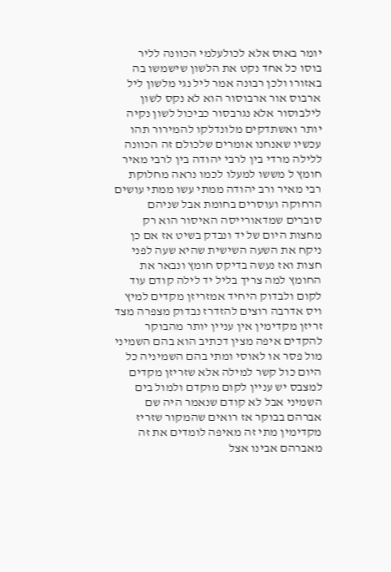יומר באוס אלא לכולעלמי הכוונה לליר בוסו כל אחד נקט את הלשון שישמשו בה באזורו ולכן רבונה אמר ליל נגי מלשון ליל ארבוס אור ארבוסור הוא לא נקס לשון לילבוסור אלא נגרבסור כביכול לשון נקיה יותר ואשתדקים מלונדלקו להמירור תהו עכשיו שאנחנו אומרים שלכולם זה הכוונה ללילה מרדי בין לרבי יהודה בין לרבי מאיר חומץ ל מששו למעלו לכמו נראה מחלוקת רבי מאיר ורב יהודה ממתי עשו ממתי עושים הרחוקה ועוסרים בחומת אבל שניהם סוברים שמדאורייסה האיסור הוא רק מחצות היום של יד ונבדק בשיט אז אם כן ניקח את השעה השישית שהיא שעה לפני חצות ואז נעשה בדיקס חומץ ונבאר את החומץ למה צריך בליל יד לילה קודם עוד לקום ולבדוק היחיד אמזריזן מקדים למיץ ויס אדרבה רוצים להזדרז נבדוק מצפרה מצד זריזן מקדימין אין עניין יותר מהבוקר להקדים איפה מצין דכתיב הוא בהם השמיני מול פסר או לאוסי ומתי בהם השמיניה כל היום כול קשר למילה אלא שזריזן מקדים למצבס יש עניין לקום מוקדם ולמול בים השמיני אבל לא קודם שנאמר היה שם אברהם בבוקר אז רואים שהמקור שזריז מקדימין מתי זה מאיפה לומדים את זה מאברהם אבינו אצל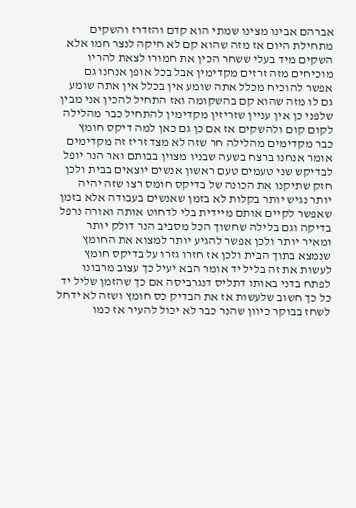אברהם אבינו מצינו שמתי הוא קדם והזדרז והשקים מתחילת היום אז מזה שהוא קם לא חיקה לנצר חמו אלא השקים מיד בעלי ששחר הכין את חמורו לצאת להריו מוכיחים מזה זרזים מקדימין אבל בכל אופן אנחנו גם אפשר להוכיח מכלל אתה שומע אין בכלל אין אתה שומע גם לו מזה שהוא קם בהשקומה ואז התחיל להכין אני מבין שלפני כן אין עניין שזריזין מקדימין להתחיל כבר מהלילה לקום קום ולהשקים אז אם כן גם כאן למה דיקס חומץ כבר מקדימים מהלילה חר שזה לא מצד זריז זה מקדימים אומר אנחנו ברצח בשעה שבניו מצוין בבותם ואר הנר יופל לבדיקש שני טעמים טעם ראשון אנשים יוצאים בבית ולכן חזק שתיקנו את הכונה של בדיקס חומס רצו שזה יהיה יותר נגיש יותר בקלות לא בזמן שאנשים בעבודה אלא בזמן שאפשר לקיים אותם מיידית בלי לדחוט אותה ואורה נרפל בדיקה וגם בלילה שחשוך הכל מסביב הנר דולק יותר ומאיר יותר ולכן אפשר להגיע יותר למצוא את החומץ שנמצא בתוך הבית ולכן אז חזרו גזרו על בדיקס חומץ לעשות את זה בליל יד אומר הבא יעיל כך עצוב מרבונו לפתח בדני באותו דתליס דנגרביסה אם כך שהזמן שליל יד כל כך חשוב שלעשות אז את הבדיק כס חומץ ושזה לא ידחל לשחז בבוקר כיוון שהנר כבר לא יכול להעיר אז כמו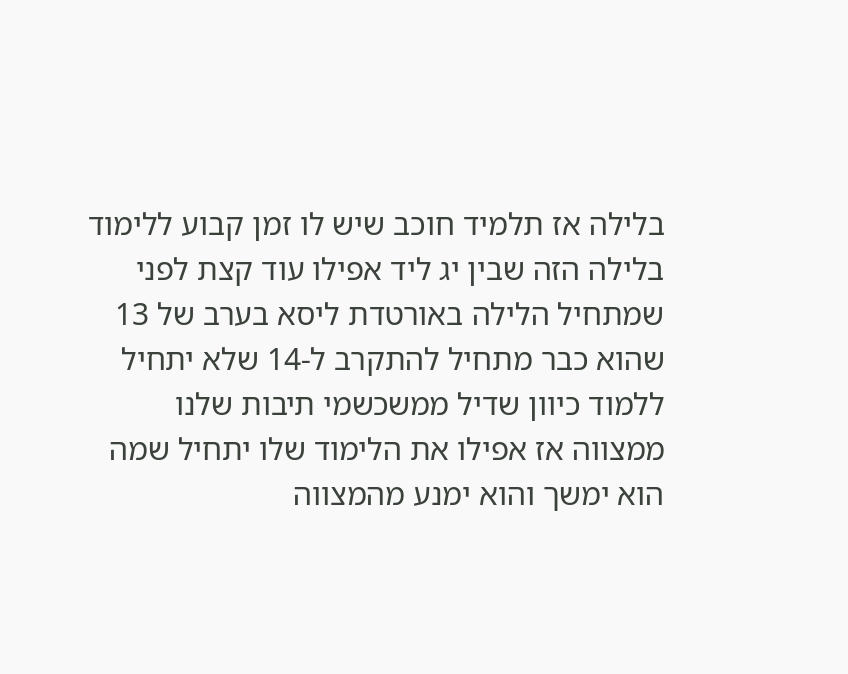בלילה אז תלמיד חוכב שיש לו זמן קבוע ללימוד בלילה הזה שבין יג ליד אפילו עוד קצת לפני שמתחיל הלילה באורטדת ליסא בערב של 13 שהוא כבר מתחיל להתקרב ל-14 שלא יתחיל ללמוד כיוון שדיל ממשכשמי תיבות שלנו ממצווה אז אפילו את הלימוד שלו יתחיל שמה הוא ימשך והוא ימנע מהמצווה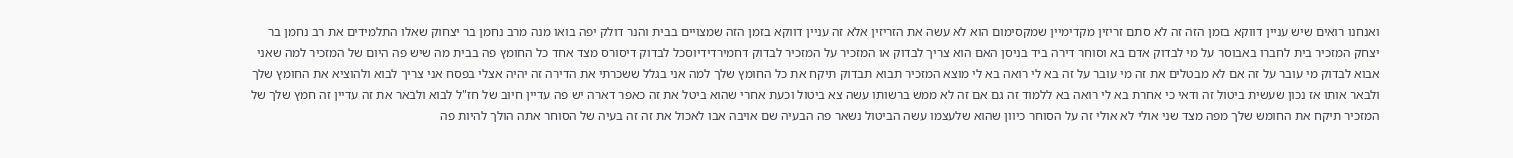ואנחנו רואים שיש עניין דווקא בזמן הזה זה לא סתם זריזין מקדימיין שמקסימום הוא לא עשה את הזריזין אלא זה עניין דווקא בזמן הזה שמצויים בבית והנר דולק יפה בואו מנה מרב נחמן בר יצחוק שאלו התלמידים את רב נחמן בר יצחק המזכיר בית לחברו באבוסר על מי לבדוק אדם בא וסוחר דירה ביד בניסן האם הוא צריך לבדוק או המזכיר על המזכיר לבדוק דחמירדידיוסכל לבדוק דיסורס מצד אחד כל החומץ פה בבית מה שיש פה היום של המזכיר למה שאני אבוא לבדוק מי עובר על זה אם לא מבטלים את זה מי עובר על זה בא לי רואה בא לי מוצא המזכיר תבוא תבדוק תיקח את כל החומץ שלך למה אני בגלל ששכרתי את הדירה זה יהיה אצלי בפסח אני צריך לבוא ולהוציא את החומץ שלך ולבאר אותו אז נכון שעשית ביטול זה ודאי כי אחרת בא לי רואה בא ללמוד זה גם אם זה לא ממש ברשותו עשה צא ביטול וכעת אחרי שהוא ביטל את זה כאפר דארה יש פה עדיין חיוב של חז"ל לבוא ולבאר את זה עדיין זה חמץ שלך של המזכיר תיקח את החומש שלך מפה מצד שני אולי לא אולי זה על הסוחר כיוון שהוא שלעצמו עשה הביטול נשאר פה הבעיה שם אויבה אבו לאכול את זה זה בעיה של הסוחר אתה הולך להיות פה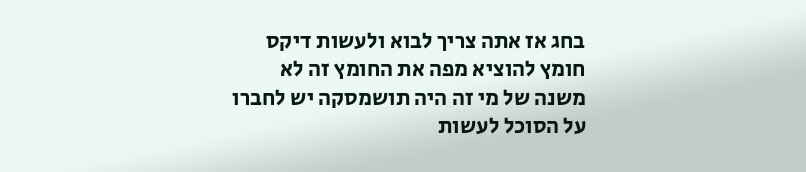בחג אז אתה צריך לבוא ולעשות דיקס חומץ להוציא מפה את החומץ זה לא משנה של מי זה היה תושמסקה יש לחברו על הסוכל לעשות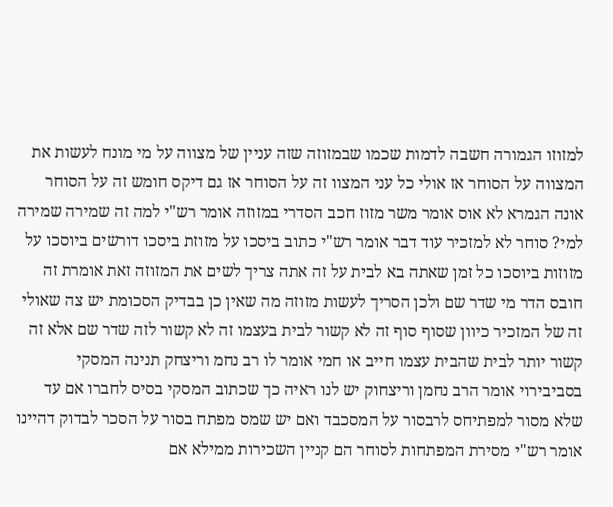למזוזו הגמורה חשבה לדמות שכמו שבמזוזה שזה עניין של מצווה על מי מונח לעשות את המצווה על הסוחר אז אולי כל עני המצוו זה על הסוחר אז גם דיקס חומש זה על הסוחר אונה הגמרא לא אוס אומר משר מזוז חכב הסדרי במזוזה אומר רש"י למה זה שמירה שמירה למי? סוחר לא למזכיר עוד דבר אומר רש"י כתוב ביסכו על מזוזת ביסכו דורשים ביוסכו על מזוזות ביוסכו כל זמן שאתה בא לבית על זה אתה צריך לשים את המזוזה זאת אומרת זה חובס הדר מי שדר שם ולכן הסריך לעשות מזוזה מה שאין כן בבדיק הסכומת יש צה שאולי זה של המזכיר כיוון שסוף סוף זה לא קשור לבית בעצמו זה לא קשור לזה שדר שם אלא זה קשור יותר לבית שהבית עצמו חייב או חמי אומר לו רב נחמ וריצחק תנינה המסקי בסביבירוי אומר הרב נחמן וריצחוק יש לנו ראיה כך שכתוב המסקי בסיס לחברו אם עד שלא מסור למפתיחס לרבסור על המסכבד ואם יש שמס מפתח בסור על הסכר לבדוק דהיינו אומר רש"י מסירת המפתחות לסוחר הם קניין השכירות ממילא אם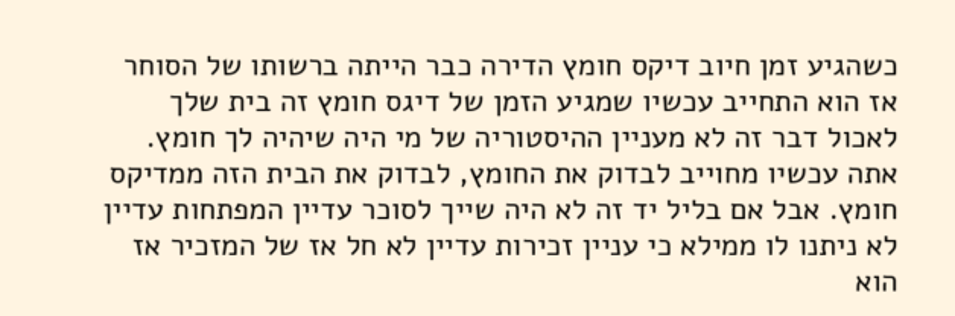כשהגיע זמן חיוב דיקס חומץ הדירה כבר הייתה ברשותו של הסוחר אז הוא התחייב עכשיו שמגיע הזמן של דיגס חומץ זה בית שלך לאכול דבר זה לא מעניין ההיסטוריה של מי היה שיהיה לך חומץ. אתה עכשיו מחוייב לבדוק את החומץ, לבדוק את הבית הזה ממדיקס חומץ. אבל אם בליל יד זה לא היה שייך לסוכר עדיין המפתחות עדיין לא ניתנו לו ממילא כי עניין זכירות עדיין לא חל אז של המזכיר אז הוא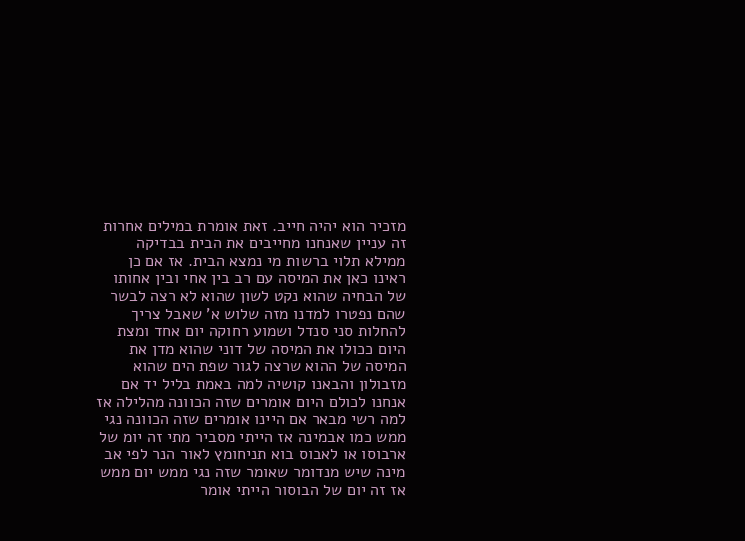מזכיר הוא יהיה חייב. זאת אומרת במילים אחרות זה עניין שאנחנו מחייבים את הבית בבדיקה ממילא תלוי ברשות מי נמצא הבית. אז אם כן ראינו כאן את המיסה עם רב בין אחי ובין אחותו של הבחיה שהוא נקט לשון שהוא לא רצה לבשר שהם נפטרו למדנו מזה שלוש א' שאבל צריך להחלות סני סנדל ושמוע רחוקה יום אחד ומצת היום ככולו את המיסה של דוני שהוא מדן את המיסה של ההוא שרצה לגור שפת הים שהוא מזבולון והבאנו קושיה למה באמת בליל יד אם אנחנו לכולם היום אומרים שזה הכוונה מהלילה אז למה רשי מבאר אם היינו אומרים שזה הכוונה נגי ממש כמו אבמינה אז הייתי מסביר מתי זה יומ של ארבוסו או לאבוס בוא תניחומץ לאור הנר לפי אב מינה שיש מנדומר שאומר שזה נגי ממש יום ממש אז זה יום של הבוסור הייתי אומר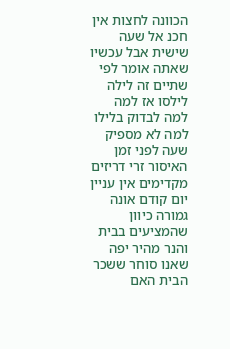הכוונה לחצות אין חכנ אל שעה שישית אבל עכשיו שאתה אומר לפי שתיים זה לילה לילסו אז למה למה לבדוק בלילו למה לא מספיק שעה לפני זמן האיסור זרי דריזים מקדימים אין עניין יום קודם אונה גמורה כיוון שהמציעים בבית והנר מהיר יפה שאנו סוחר ששכר הבית האם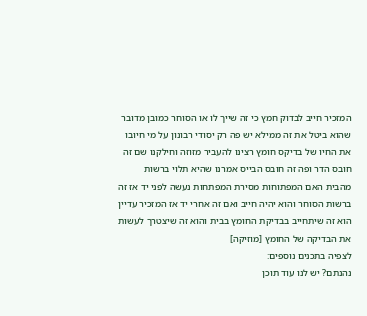המזכיר חייב לבדוק חמץ כי זה שייך לו או הסוחר כמובן מדובר שהוא ביטל את זה ממילא יש פה רק יסודי רבונון על מי חיובו את החיו של בדיקס חומץ רצינו להעביר מזוזה וחילקנו שם זה חובס הדר ופה זה חובס הבייס אמרנו שהיא תלוי ברשות מהבית האם המפתוחות מסירת המפתחות נעשה לפני יד אז זה ברשות הסוחר והוא יהיה חייב ואם זה אחרי יד אז המזכיר עדיין הוא זה שיתחייב בבדיקת החומץ בבית והוא זה שיצטרך לעשות את הבדיקה של החומץ [מוזיקה]
לצפיה בתכנים נוספים:
נהנתם? יש לנו עוד תוכן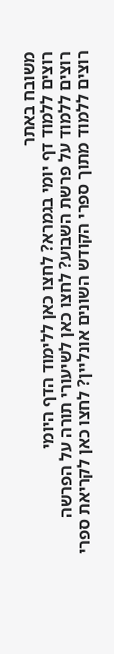משובח באתר
רוצים ללמוד דף יומי בגמרא? לחצו כאן ללימוד הדף היומי
רוצים ללמוד על פרשת השבוע? לחצו כאן לשיעורי תורה על הפרשה
רוצים ללמוד מתוך ספרי הקודש השונים אונליין? לחצו כאן לקריאת ספרי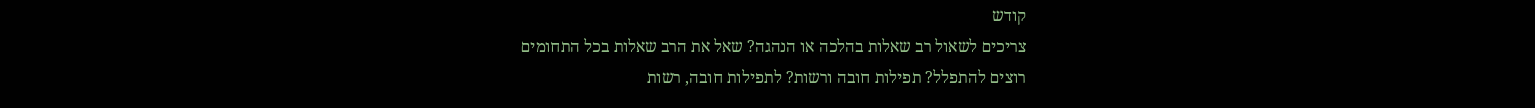קודש
צריכים לשאול רב שאלות בהלכה או הנהגה? שאל את הרב שאלות בכל התחומים
רוצים להתפלל? תפילות חובה ורשות? לתפילות חובה, רשות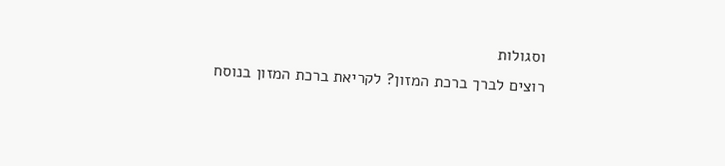וסגולות
רוצים לברך ברכת המזון? לקריאת ברכת המזון בנוסח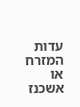עדות המזרח או אשכנז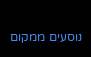נוסעים ממקום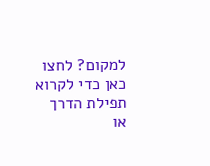למקום? לחצו כאן כדי לקרוא תפילת הדרך או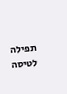תפילה לטיסה